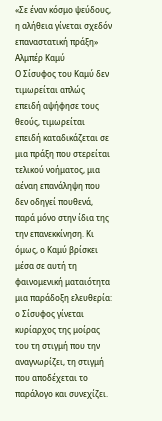«Σε έναν κόσμο ψεύδους, η αλήθεια γίνεται σχεδόν επαναστατική πράξη»
Αλμπέρ Καμύ
Ο Σίσυφος του Καμύ δεν τιμωρείται απλώς επειδή αψήφησε τους θεούς, τιμωρείται επειδή καταδικάζεται σε μια πράξη που στερείται τελικού νοήματος, μια αέναη επανάληψη που δεν οδηγεί πουθενά, παρά μόνο στην ίδια της την επανεκκίνηση. Κι όμως, ο Καμύ βρίσκει μέσα σε αυτή τη φαινομενική ματαιότητα μια παράδοξη ελευθερία: ο Σίσυφος γίνεται κυρίαρχος της μοίρας του τη στιγμή που την αναγνωρίζει, τη στιγμή που αποδέχεται το παράλογο και συνεχίζει.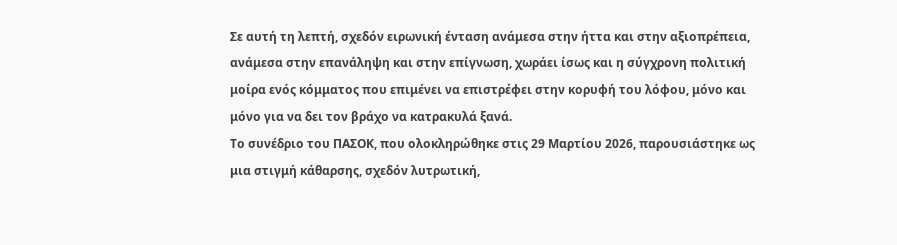Σε αυτή τη λεπτή, σχεδόν ειρωνική ένταση ανάμεσα στην ήττα και στην αξιοπρέπεια, ανάμεσα στην επανάληψη και στην επίγνωση, χωράει ίσως και η σύγχρονη πολιτική μοίρα ενός κόμματος που επιμένει να επιστρέφει στην κορυφή του λόφου, μόνο και μόνο για να δει τον βράχο να κατρακυλά ξανά.
Το συνέδριο του ΠΑΣΟΚ, που ολοκληρώθηκε στις 29 Μαρτίου 2026, παρουσιάστηκε ως μια στιγμή κάθαρσης, σχεδόν λυτρωτική,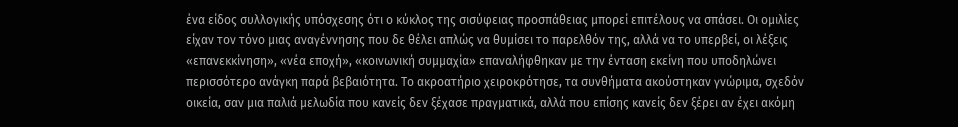ένα είδος συλλογικής υπόσχεσης ότι ο κύκλος της σισύφειας προσπάθειας μπορεί επιτέλους να σπάσει. Οι ομιλίες είχαν τον τόνο μιας αναγέννησης που δε θέλει απλώς να θυμίσει το παρελθόν της, αλλά να το υπερβεί, οι λέξεις «επανεκκίνηση», «νέα εποχή», «κοινωνική συμμαχία» επαναλήφθηκαν με την ένταση εκείνη που υποδηλώνει περισσότερο ανάγκη παρά βεβαιότητα. Το ακροατήριο χειροκρότησε, τα συνθήματα ακούστηκαν γνώριμα, σχεδόν οικεία, σαν μια παλιά μελωδία που κανείς δεν ξέχασε πραγματικά, αλλά που επίσης κανείς δεν ξέρει αν έχει ακόμη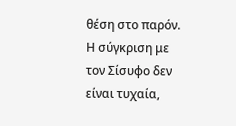θέση στο παρόν.
Η σύγκριση με τον Σίσυφο δεν είναι τυχαία,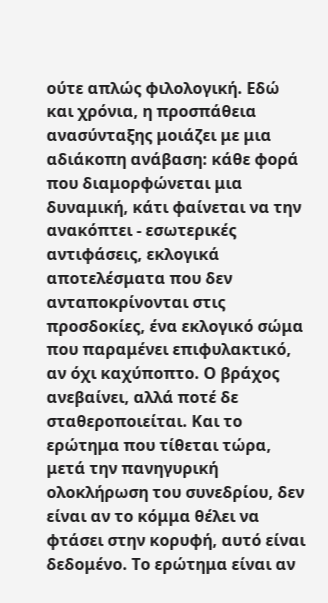ούτε απλώς φιλολογική. Εδώ και χρόνια, η προσπάθεια ανασύνταξης μοιάζει με μια αδιάκοπη ανάβαση: κάθε φορά που διαμορφώνεται μια δυναμική, κάτι φαίνεται να την ανακόπτει - εσωτερικές αντιφάσεις, εκλογικά αποτελέσματα που δεν ανταποκρίνονται στις προσδοκίες, ένα εκλογικό σώμα που παραμένει επιφυλακτικό, αν όχι καχύποπτο. Ο βράχος ανεβαίνει, αλλά ποτέ δε σταθεροποιείται. Και το ερώτημα που τίθεται τώρα, μετά την πανηγυρική ολοκλήρωση του συνεδρίου, δεν είναι αν το κόμμα θέλει να φτάσει στην κορυφή, αυτό είναι δεδομένο. Το ερώτημα είναι αν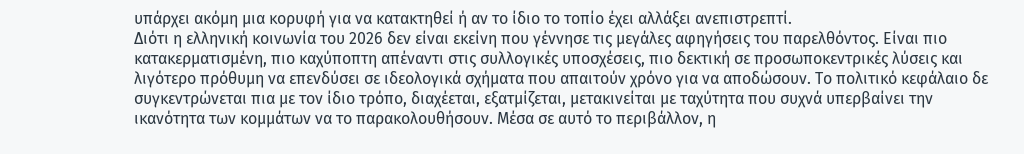υπάρχει ακόμη μια κορυφή για να κατακτηθεί ή αν το ίδιο το τοπίο έχει αλλάξει ανεπιστρεπτί.
Διότι η ελληνική κοινωνία του 2026 δεν είναι εκείνη που γέννησε τις μεγάλες αφηγήσεις του παρελθόντος. Είναι πιο κατακερματισμένη, πιο καχύποπτη απέναντι στις συλλογικές υποσχέσεις, πιο δεκτική σε προσωποκεντρικές λύσεις και λιγότερο πρόθυμη να επενδύσει σε ιδεολογικά σχήματα που απαιτούν χρόνο για να αποδώσουν. Το πολιτικό κεφάλαιο δε συγκεντρώνεται πια με τον ίδιο τρόπο, διαχέεται, εξατμίζεται, μετακινείται με ταχύτητα που συχνά υπερβαίνει την ικανότητα των κομμάτων να το παρακολουθήσουν. Μέσα σε αυτό το περιβάλλον, η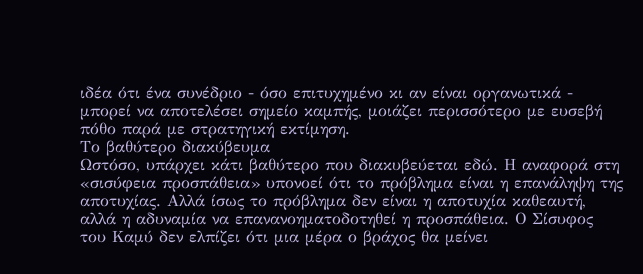ιδέα ότι ένα συνέδριο - όσο επιτυχημένο κι αν είναι οργανωτικά - μπορεί να αποτελέσει σημείο καμπής, μοιάζει περισσότερο με ευσεβή πόθο παρά με στρατηγική εκτίμηση.
Το βαθύτερο διακύβευμα
Ωστόσο, υπάρχει κάτι βαθύτερο που διακυβεύεται εδώ. Η αναφορά στη «σισύφεια προσπάθεια» υπονοεί ότι το πρόβλημα είναι η επανάληψη της αποτυχίας. Αλλά ίσως το πρόβλημα δεν είναι η αποτυχία καθεαυτή, αλλά η αδυναμία να επανανοηματοδοτηθεί η προσπάθεια. Ο Σίσυφος του Καμύ δεν ελπίζει ότι μια μέρα ο βράχος θα μείνει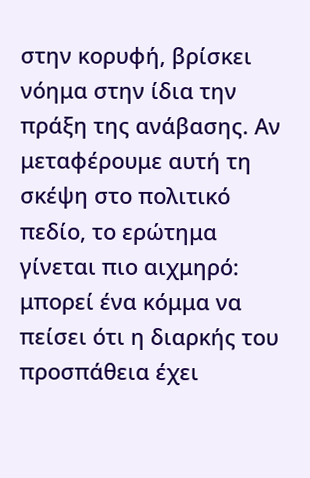στην κορυφή, βρίσκει νόημα στην ίδια την πράξη της ανάβασης. Αν μεταφέρουμε αυτή τη σκέψη στο πολιτικό πεδίο, το ερώτημα γίνεται πιο αιχμηρό: μπορεί ένα κόμμα να πείσει ότι η διαρκής του προσπάθεια έχει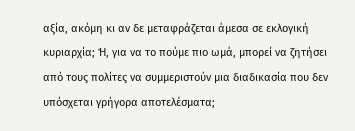αξία, ακόμη κι αν δε μεταφράζεται άμεσα σε εκλογική κυριαρχία; Ή, για να το πούμε πιο ωμά, μπορεί να ζητήσει από τους πολίτες να συμμεριστούν μια διαδικασία που δεν υπόσχεται γρήγορα αποτελέσματα;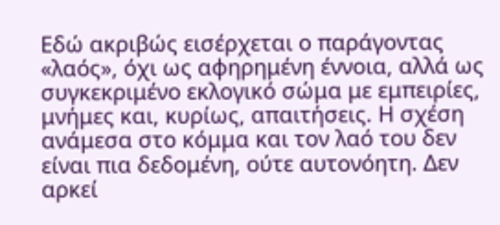Εδώ ακριβώς εισέρχεται ο παράγοντας «λαός», όχι ως αφηρημένη έννοια, αλλά ως συγκεκριμένο εκλογικό σώμα με εμπειρίες, μνήμες και, κυρίως, απαιτήσεις. Η σχέση ανάμεσα στο κόμμα και τον λαό του δεν είναι πια δεδομένη, ούτε αυτονόητη. Δεν αρκεί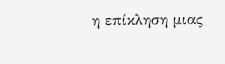η επίκληση μιας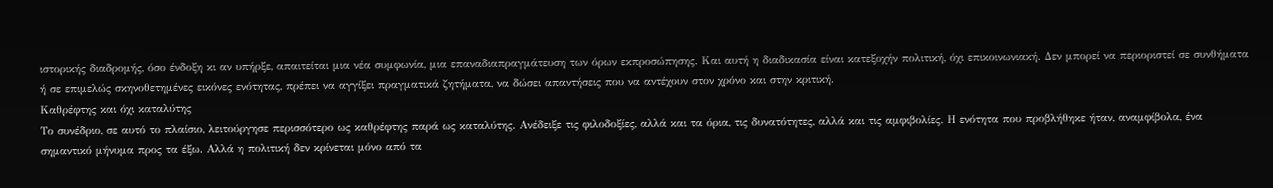ιστορικής διαδρομής, όσο ένδοξη κι αν υπήρξε, απαιτείται μια νέα συμφωνία, μια επαναδιαπραγμάτευση των όρων εκπροσώπησης. Και αυτή η διαδικασία είναι κατεξοχήν πολιτική, όχι επικοινωνιακή. Δεν μπορεί να περιοριστεί σε συνθήματα ή σε επιμελώς σκηνοθετημένες εικόνες ενότητας, πρέπει να αγγίξει πραγματικά ζητήματα, να δώσει απαντήσεις που να αντέχουν στον χρόνο και στην κριτική.
Καθρέφτης και όχι καταλύτης
Το συνέδριο, σε αυτό το πλαίσιο, λειτούργησε περισσότερο ως καθρέφτης παρά ως καταλύτης. Ανέδειξε τις φιλοδοξίες, αλλά και τα όρια, τις δυνατότητες, αλλά και τις αμφιβολίες. Η ενότητα που προβλήθηκε ήταν, αναμφίβολα, ένα σημαντικό μήνυμα προς τα έξω. Αλλά η πολιτική δεν κρίνεται μόνο από τα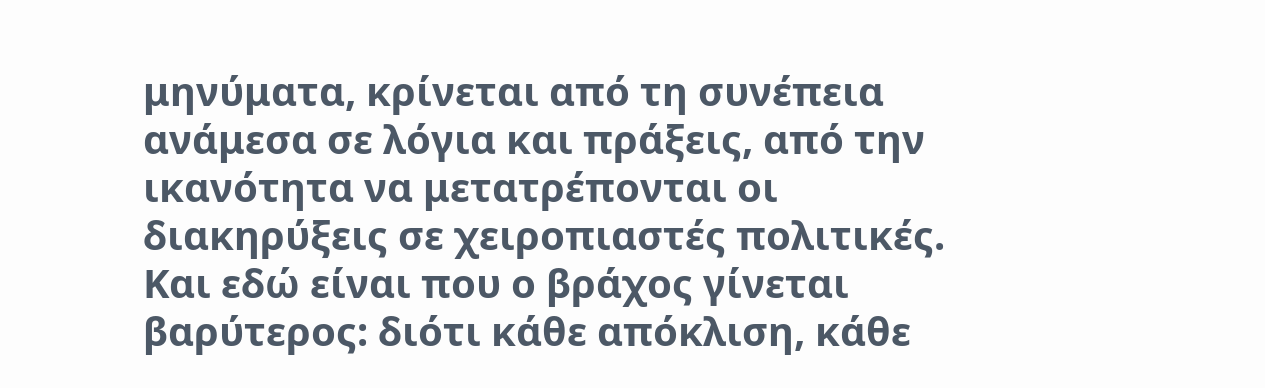μηνύματα, κρίνεται από τη συνέπεια ανάμεσα σε λόγια και πράξεις, από την ικανότητα να μετατρέπονται οι διακηρύξεις σε χειροπιαστές πολιτικές. Και εδώ είναι που ο βράχος γίνεται βαρύτερος: διότι κάθε απόκλιση, κάθε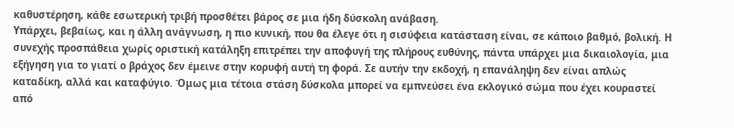καθυστέρηση, κάθε εσωτερική τριβή προσθέτει βάρος σε μια ήδη δύσκολη ανάβαση.
Υπάρχει, βεβαίως, και η άλλη ανάγνωση, η πιο κυνική, που θα έλεγε ότι η σισύφεια κατάσταση είναι, σε κάποιο βαθμό, βολική. Η συνεχής προσπάθεια χωρίς οριστική κατάληξη επιτρέπει την αποφυγή της πλήρους ευθύνης, πάντα υπάρχει μια δικαιολογία, μια εξήγηση για το γιατί ο βράχος δεν έμεινε στην κορυφή αυτή τη φορά. Σε αυτήν την εκδοχή, η επανάληψη δεν είναι απλώς καταδίκη, αλλά και καταφύγιο. Όμως μια τέτοια στάση δύσκολα μπορεί να εμπνεύσει ένα εκλογικό σώμα που έχει κουραστεί από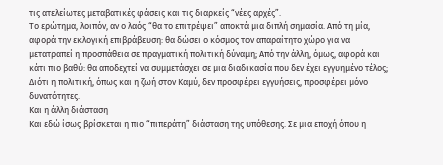τις ατελείωτες μεταβατικές φάσεις και τις διαρκείς “νέες αρχές”.
Το ερώτημα, λοιπόν, αν ο λαός “θα το επιτρέψει” αποκτά μια διπλή σημασία. Από τη μία, αφορά την εκλογική επιβράβευση: θα δώσει ο κόσμος τον απαραίτητο χώρο για να μετατραπεί η προσπάθεια σε πραγματική πολιτική δύναμη; Από την άλλη, όμως, αφορά και κάτι πιο βαθύ: θα αποδεχτεί να συμμετάσχει σε μια διαδικασία που δεν έχει εγγυημένο τέλος; Διότι η πολιτική, όπως και η ζωή στον Καμύ, δεν προσφέρει εγγυήσεις, προσφέρει μόνο δυνατότητες.
Και η άλλη διάσταση
Και εδώ ίσως βρίσκεται η πιο “πιπεράτη” διάσταση της υπόθεσης. Σε μια εποχή όπου η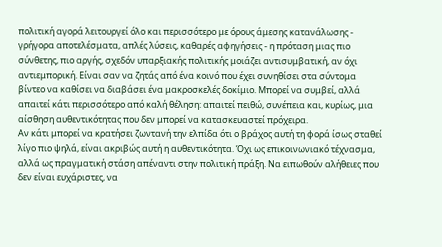πολιτική αγορά λειτουργεί όλο και περισσότερο με όρους άμεσης κατανάλωσης - γρήγορα αποτελέσματα, απλές λύσεις, καθαρές αφηγήσεις - η πρόταση μιας πιο σύνθετης, πιο αργής, σχεδόν υπαρξιακής πολιτικής μοιάζει αντισυμβατική, αν όχι αντιεμπορική. Είναι σαν να ζητάς από ένα κοινό που έχει συνηθίσει στα σύντομα βίντεο να καθίσει να διαβάσει ένα μακροσκελές δοκίμιο. Μπορεί να συμβεί, αλλά απαιτεί κάτι περισσότερο από καλή θέληση: απαιτεί πειθώ, συνέπεια και, κυρίως, μια αίσθηση αυθεντικότητας που δεν μπορεί να κατασκευαστεί πρόχειρα.
Αν κάτι μπορεί να κρατήσει ζωντανή την ελπίδα ότι ο βράχος αυτή τη φορά ίσως σταθεί λίγο πιο ψηλά, είναι ακριβώς αυτή η αυθεντικότητα. Όχι ως επικοινωνιακό τέχνασμα, αλλά ως πραγματική στάση απέναντι στην πολιτική πράξη. Να ειπωθούν αλήθειες που δεν είναι ευχάριστες, να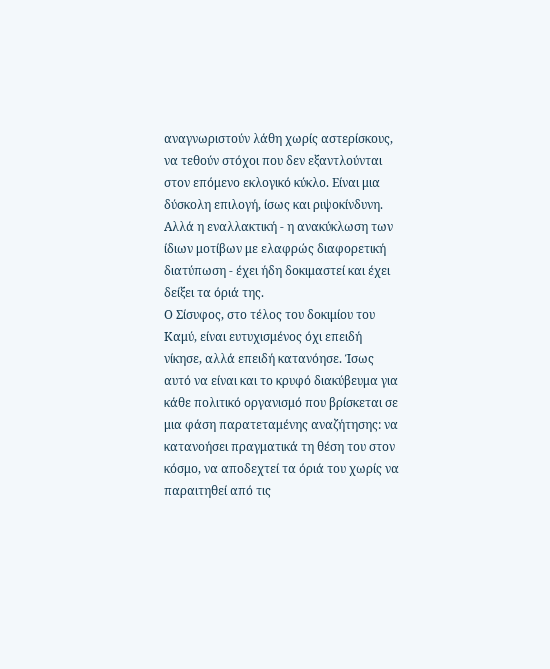αναγνωριστούν λάθη χωρίς αστερίσκους, να τεθούν στόχοι που δεν εξαντλούνται στον επόμενο εκλογικό κύκλο. Είναι μια δύσκολη επιλογή, ίσως και ριψοκίνδυνη. Αλλά η εναλλακτική - η ανακύκλωση των ίδιων μοτίβων με ελαφρώς διαφορετική διατύπωση - έχει ήδη δοκιμαστεί και έχει δείξει τα όριά της.
Ο Σίσυφος, στο τέλος του δοκιμίου του Καμύ, είναι ευτυχισμένος όχι επειδή νίκησε, αλλά επειδή κατανόησε. Ίσως αυτό να είναι και το κρυφό διακύβευμα για κάθε πολιτικό οργανισμό που βρίσκεται σε μια φάση παρατεταμένης αναζήτησης: να κατανοήσει πραγματικά τη θέση του στον κόσμο, να αποδεχτεί τα όριά του χωρίς να παραιτηθεί από τις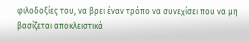φιλοδοξίες του, να βρει έναν τρόπο να συνεχίσει που να μη βασίζεται αποκλειστικά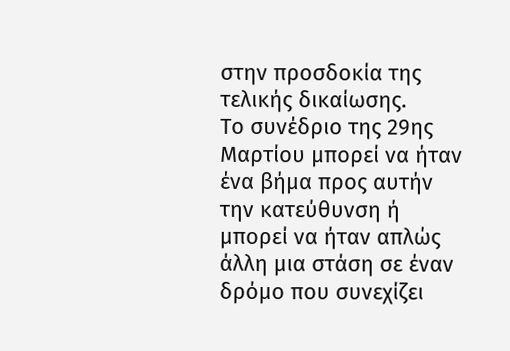στην προσδοκία της τελικής δικαίωσης.
Το συνέδριο της 29ης Μαρτίου μπορεί να ήταν ένα βήμα προς αυτήν την κατεύθυνση ή μπορεί να ήταν απλώς άλλη μια στάση σε έναν δρόμο που συνεχίζει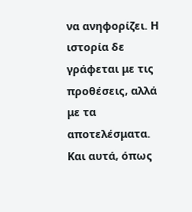να ανηφορίζει. Η ιστορία δε γράφεται με τις προθέσεις, αλλά με τα αποτελέσματα. Και αυτά, όπως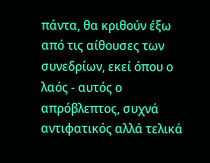πάντα, θα κριθούν έξω από τις αίθουσες των συνεδρίων, εκεί όπου ο λαός - αυτός ο απρόβλεπτος, συχνά αντιφατικός αλλά τελικά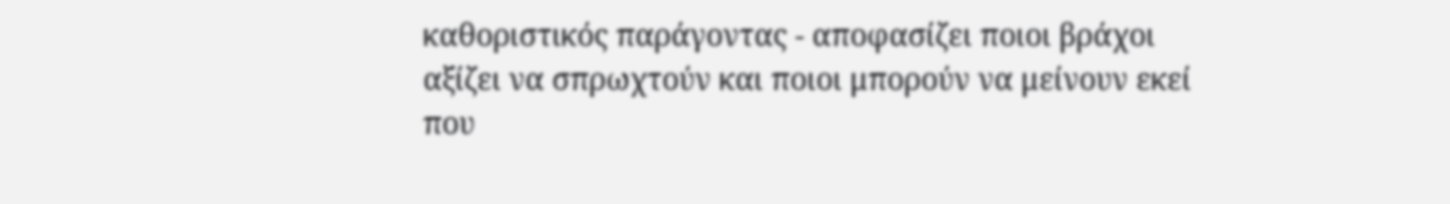καθοριστικός παράγοντας - αποφασίζει ποιοι βράχοι αξίζει να σπρωχτούν και ποιοι μπορούν να μείνουν εκεί που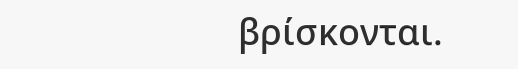βρίσκονται.